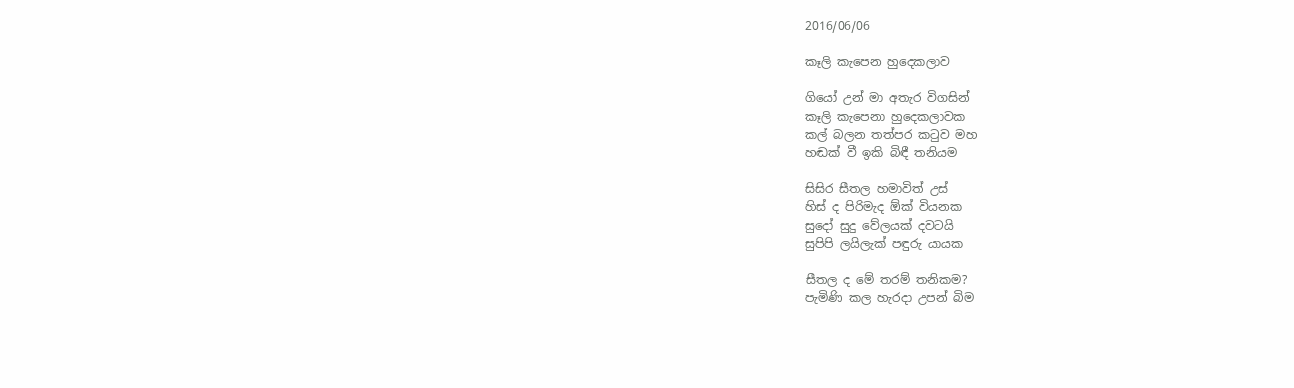2016/06/06

කෑලි කැපෙන හුදෙකලාව

ගියෝ උන් මා අතැර විගසින්
කෑලි කැපෙනා හුදෙකලාවක
කල් බලන තත්පර කටුව මහ
හඬක් වී ඉකි බිඳී තනියම

සිසිර සීතල හමාවිත් උස්
හිස් ද පිරිමැද ඕක් වියනක
සුදෝ සුදු වේලයක් දවටයි
සුපිපි ලයිලැක් පඳුරු යායක

සීතල ද මේ තරම් තනිකම?
පැමිණි කල හැරදා උපන් බිම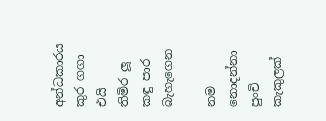අන්ධකාරය කුර ගගා එයි
තිමිර ලූ කඳු පාර බැහැගෙන

නම නොදන්නා පුංචි කැකුලක්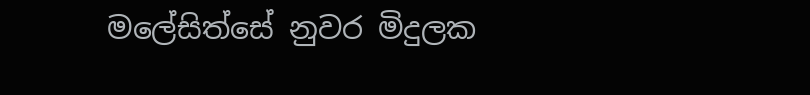මලේසිත්සේ නුවර මිදුලක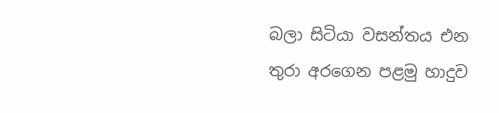බලා සිටියා වසන්තය එන
තුරා අරගෙන පළමු හාදුව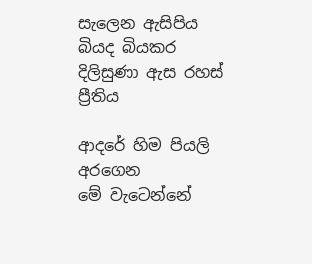සැලෙන ඇසිපිය බියද බියකර
දිලිසුණා ඇස රහස් ප්‍රීතිය

ආදරේ හිම පියලි අරගෙන
මේ වැටෙන්නේ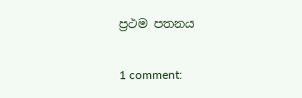ප්‍රථම පතනය

1 comment: